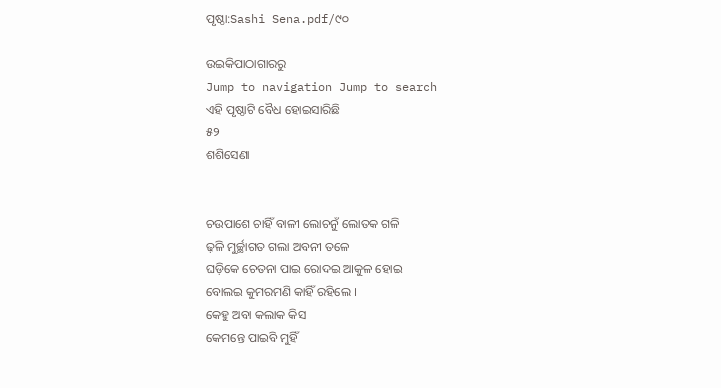ପୃଷ୍ଠା:Sashi Sena.pdf/୯୦

ଉଇକିପାଠାଗାର‌ରୁ
Jump to navigation Jump to search
ଏହି ପୃଷ୍ଠାଟି ବୈଧ ହୋଇସାରିଛି
୫୨
ଶଶିସେଣା


ଚଉପାଶେ ଚାହିଁ ବାଳୀ ଲୋଚନୁଁ ଲୋତକ ଗଳି
ଢ଼ଳି ମୁର୍ଚ୍ଛାଗତ ଗଲା ଅବନୀ ତଳେ
ଘଡ଼ିକେ ଚେତନା ପାଇ ରୋଦଇ ଆକୁଳ ହୋଇ
ବୋଲଇ କୁମରମଣି କାହିଁ ରହିଲେ ।
କେହୁ ଅବା କଲାକ କିସ
କେମନ୍ତେ ପାଇବି ମୁହିଁ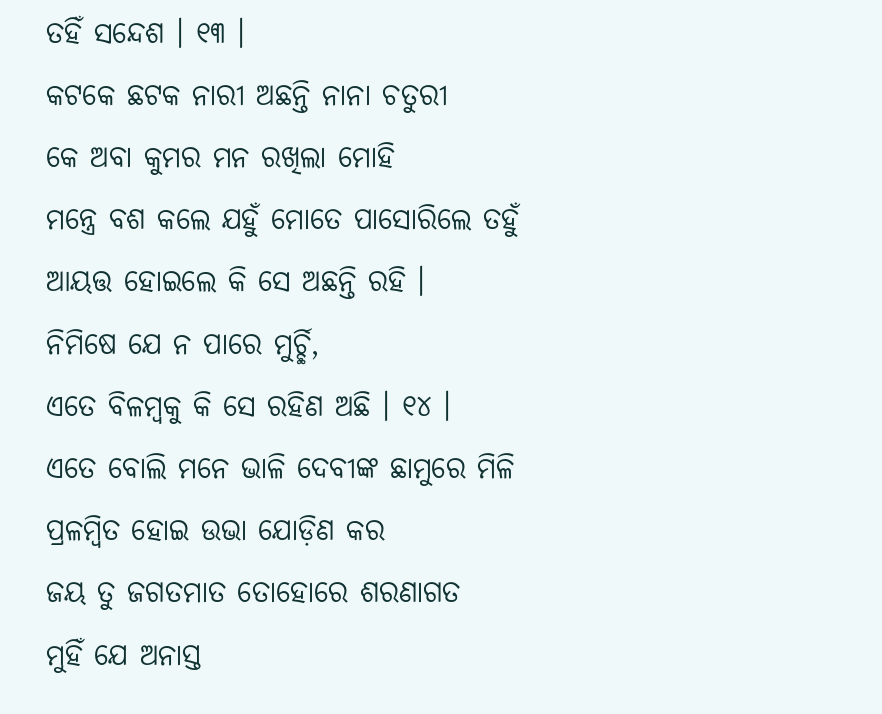ତ‌ହିଁ ସନ୍ଦେଶ । ୧୩ ।
କଟକେ ଛଟକ ନାରୀ ଅଛନ୍ତି ନାନା ଚତୁରୀ
କେ ଅବା କୁମର ମନ ରଖିଲା ମୋହି
ମନ୍ତ୍ରେ ବଶ କଲେ ଯହୁଁ ମୋତେ ପାସୋରିଲେ ତ‌‌ହୁଁ
ଆୟତ୍ତ ହୋଇଲେ କି ସେ ଅଛନ୍ତି ରହି ।
ନିମିଷେ ଯେ ନ ପାରେ ମୁର୍ଚ୍ଛି,
ଏତେ ବିଳମ୍ବକୁ କି ସେ ରହିଣ ଅଛି । ୧୪ ।
ଏତେ ବୋଲି ମନେ ଭାଳି ଦେବୀଙ୍କ ଛାମୁରେ ମିଳି
ପ୍ରଳମ୍ବିତ ହୋଇ ଉଭା ଯୋଡ଼ିଣ କର
ଜୟ ତୁ ଜଗତମାତ ତୋହୋରେ ଶରଣାଗତ
ମୁହିଁ ଯେ ଅନାସ୍ତ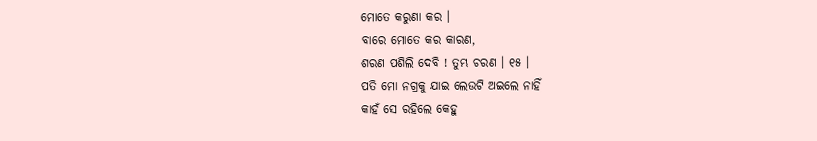ମୋତେ କରୁଣା କର ।
ବାରେ ମୋତେ କର କାରଣ,
ଶରଣ ପଶିଲି ଦେବି ! ତୁମ୍ଭ ଚରଣ । ୧୫ ।
ପତି ମୋ ନଗ୍ରକୁ ଯାଇ ଲେଉଟି ଅଇଲେ ନାହିଁ
କାହଁ ସେ ରହିଲେ କେହୁ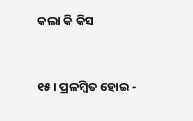କଲା କି କିସ


୧୫। ପ୍ରଳମ୍ବିତ ହୋଇ -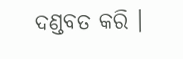ଦଣ୍ଡବତ କରି ।